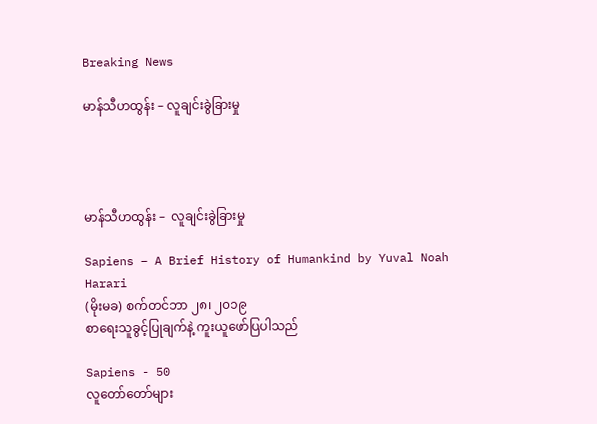Breaking News

မာန်သီဟထွန်း – လူချင်းခွဲခြားမှု




မာန်သီဟထွန်း –  လူချင်းခွဲခြားမှု

Sapiens – A Brief History of Humankind by Yuval Noah Harari
(မိုးမခ) စက်တင်ဘာ ၂၈၊ ၂၀၁၉
စာရေးသူခွင့်ပြုချက်နဲ့ ကူးယူဖော်ပြပါသည်

Sapiens - 50
လူတော်တော်များ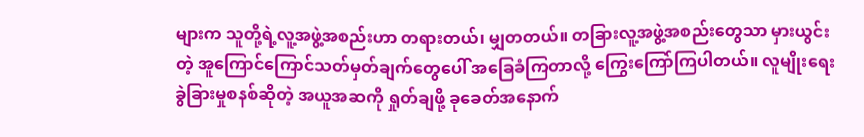များက သူတို့ရဲ့လူ့အဖွဲ့အစည်းဟာ တရားတယ်၊ မျှတတယ်။ တခြားလူ့အဖွဲ့အစည်းတွေသာ မှားယွင်းတဲ့ အူကြောင်ကြောင်သတ်မှတ်ချက်တွေပေါ် အခြေခံကြတာလို့ ကြွေးကြော်ကြပါတယ်။ လူမျိုးရေးခွဲခြားမှုစနစ်ဆိုတဲ့ အယူအဆကို ရှုတ်ချဖို့ ခုခေတ်အနောက်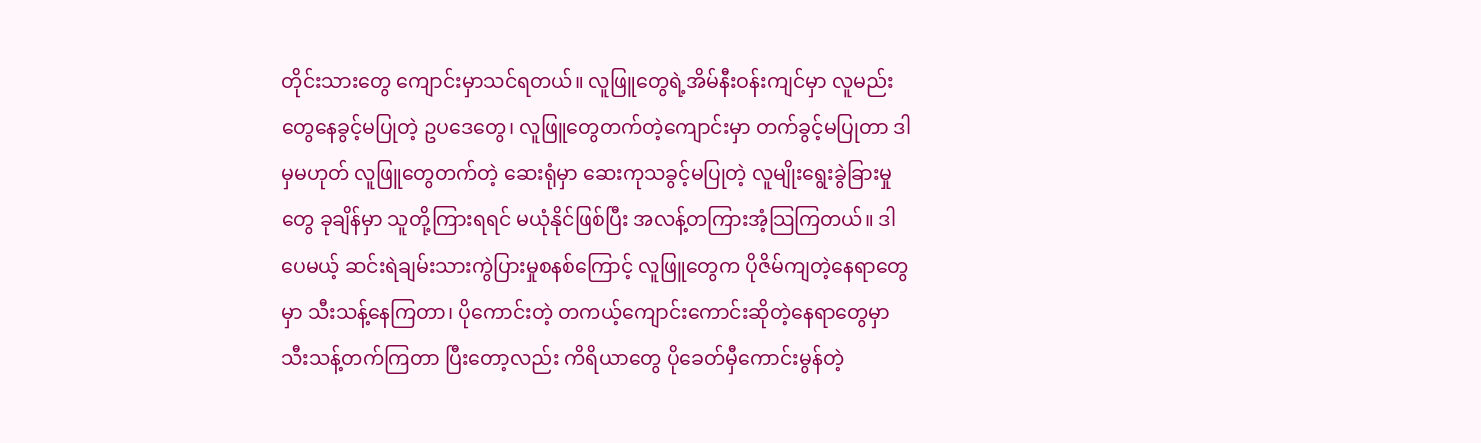တိုင်းသားတွေ ကျောင်းမှာသင်ရတယ်။ လူဖြူတွေရဲ့အိမ်နီးဝန်းကျင်မှာ လူမည်းတွေနေခွင့်မပြုတဲ့ ဥပဒေတွေ၊ လူဖြူတွေတက်တဲ့ကျောင်းမှာ တက်ခွင့်မပြုတာ ဒါမှမဟုတ် လူဖြူတွေတက်တဲ့ ဆေးရုံမှာ ဆေးကုသခွင့်မပြုတဲ့ လူမျိုးရွေးခွဲခြားမှုတွေ ခုချိန်မှာ သူတို့ကြားရရင် မယုံနိုင်ဖြစ်ပြီး အလန့်တကြားအံ့သြကြတယ်။ ဒါပေမယ့် ဆင်းရဲချမ်းသားကွဲပြားမှုစနစ်ကြောင့် လူဖြူတွေက ပိုဇိမ်ကျတဲ့နေရာတွေမှာ သီးသန့်နေကြတာ၊ ပိုကောင်းတဲ့ တကယ့်ကျောင်းကောင်းဆိုတဲ့နေရာတွေမှာ သီးသန့်တက်ကြတာ ပြီးတော့လည်း ကိရိယာတွေ ပိုခေတ်မှီကောင်းမွန်တဲ့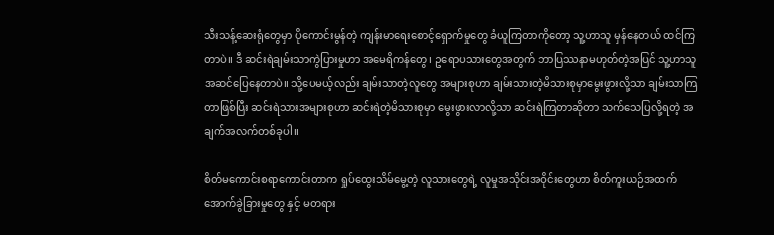သီးသန့်ဆေးရုံတွေမှာ ပိုကောင်းမွန်တဲ့ ကျန်းမာရေးစောင့်ရှောက်မှုတွေ ခံယူကြတာကိုတော့ သူ့ဟာသူ မှန်နေတယ် ထင်ကြတာပဲ။ ဒီ ဆင်းရဲချမ်းသာကွဲပြားမှုဟာ အမေရိကန်တွေ၊ ဥရောပသားတွေအတွက် ဘာပြဿနာမဟုတ်တဲ့အပြင် သူ့ဟာသူ အဆင်ပြေနေတာပဲ။ သို့ပေမယ့်လည်း ချမ်းသာတဲ့လူတွေ အများစုဟာ ချမ်းသားတဲ့မိသားစုမှာမွေးဖွားလို့သာ ချမ်းသာကြတာဖြစ်ပြီး ဆင်းရဲသားအများစုဟာ ဆင်းရဲတဲ့မိသားစုမှာ မွေးဖွားလာလို့သာ ဆင်းရဲကြတာဆိုတာ သက်သေပြလို့ရတဲ့ အချက်အလက်တစ်ခုပါ။

စိတ်မကောင်းစရာကောင်းတာက ရှုပ်ထွေးသိမ်မွေ့တဲ့ လူသားတွေရဲ့ လူမှုအသိုင်းအဝိုင်းတွေဟာ စိတ်ကူးယဉ်အထက်အောက်ခွဲခြားမှုတွေ နှင့် မတရား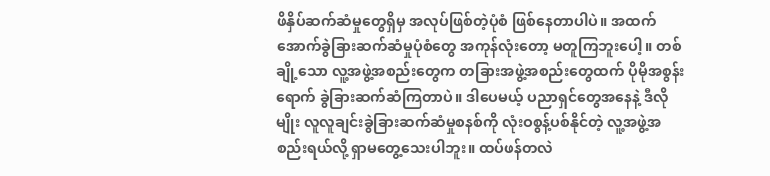ဖိနှိပ်ဆက်ဆံမှုတွေရှိမှ အလုပ်ဖြစ်တဲ့ပုံစံ ဖြစ်နေတာပါပဲ။ အထက်အောက်ခွဲခြားဆက်ဆံမှုပုံစံတွေ အကုန်လုံးတော့ မတူကြဘူးပေါ့။ တစ်ချို့သော လူ့အဖွဲ့အစည်းတွေက တခြားအဖွဲ့အစည်းတွေထက် ပိုမိုအစွန်းရောက် ခွဲခြားဆက်ဆံကြတာပဲ။ ဒါပေမယ့် ပညာရှင်တွေအနေနဲ့ ဒီလိုမျိုး လူလူချင်းခွဲခြားဆက်ဆံမှုစနစ်ကို လုံးဝစွန့်ပစ်နိုင်တဲ့ လူ့အဖွဲ့အစည်းရယ်လို့ ရှာမတွေ့သေးပါဘူး။ ထပ်ဖန်တလဲ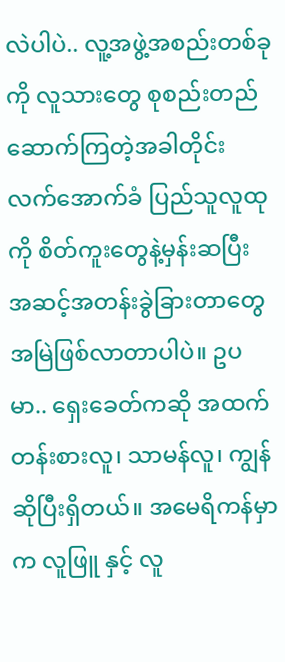လဲပါပဲ.. လူ့အဖွဲ့အစည်းတစ်ခုကို လူသားတွေ စုစည်းတည်ဆောက်ကြတဲ့အခါတိုင်း လက်အောက်ခံ ပြည်သူလူထုကို စိတ်ကူးတွေနဲ့မှန်းဆပြီး အဆင့်အတန်းခွဲခြားတာတွေ အမြဲဖြစ်လာတာပါပဲ။ ဥပမာ.. ရှေးခေတ်ကဆို အထက်တန်းစားလူ၊ သာမန်လူ၊ ကျွန် ဆိုပြီးရှိတယ်။ အမေရိကန်မှာက လူဖြူ နှင့် လူ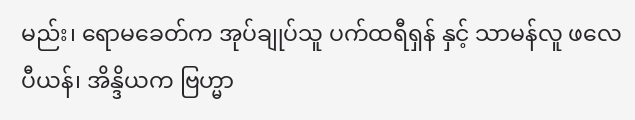မည်း၊ ရောမခေတ်က အုပ်ချုပ်သူ ပက်ထရီရှန် နှင့် သာမန်လူ ဖလေပီယန်၊ အိန္ဒိယက ဗြဟ္မာ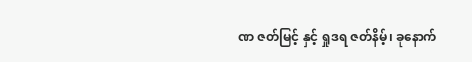ဏ ဇတ်မြင့် နှင့် ရှုဒရ ဇတ်နိမ့်၊ ခုနောက်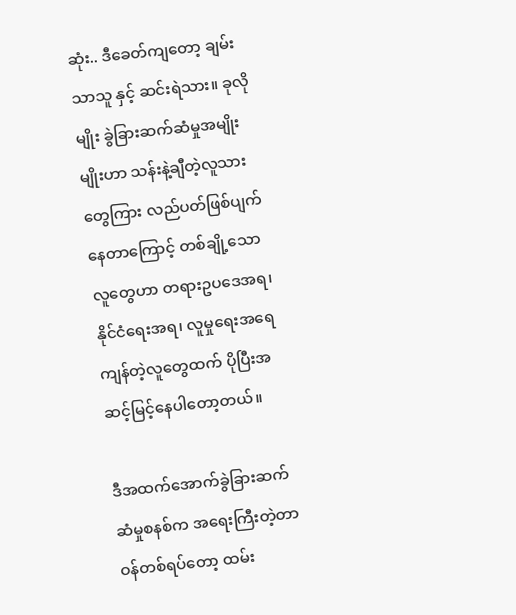ဆုံး.. ဒီခေတ်ကျတော့ ချမ်းသာသူ နှင့် ဆင်းရဲသား။ ခုလိုမျိုး ခွဲခြားဆက်ဆံမှုအမျိုးမျိုးဟာ သန်းနဲ့ချီတဲ့လူသားတွေကြား လည်ပတ်ဖြစ်ပျက်နေတာကြောင့် တစ်ချို့သောလူတွေဟာ တရားဥပဒေအရ၊ နိုင်ငံရေးအရ၊ လူမှုရေးအရေ ကျန်တဲ့လူတွေထက် ပိုပြီးအဆင့်မြင့်နေပါတော့တယ်။

ဒီအထက်အောက်ခွဲခြားဆက်ဆံမှုစနစ်က အရေးကြီးတဲ့တာဝန်တစ်ရပ်တော့ ထမ်း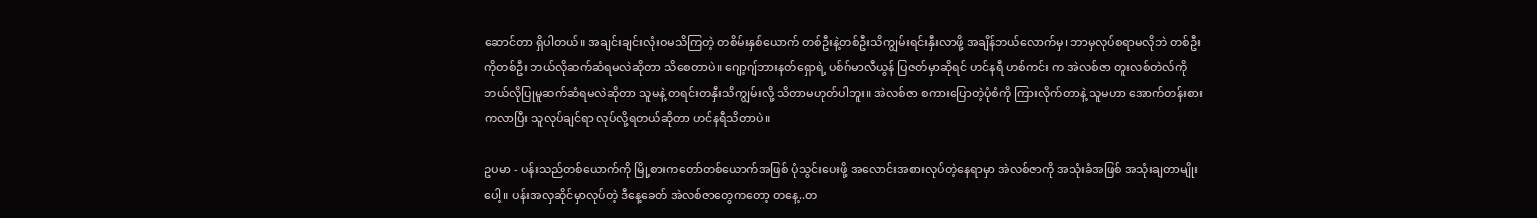ဆောင်တာ ရှိပါတယ်။ အချင်းချင်းလုံးဝမသိကြတဲ့ တစိမ်းနှစ်ယောက် တစ်ဦးနဲ့တစ်ဦးသိကျွမ်းရင်းနှီးလာဖို့ အချိန်ဘယ်လောက်မှ၊ ဘာမှလုပ်စရာမလိုဘဲ တစ်ဦးကိုတစ်ဦး ဘယ်လိုဆက်ဆံရမလဲဆိုတာ သိစေတာပဲ။ ဂျော့ဂျ်ဘားနတ်ရှောရဲ့ ပစ်ဂ်မာလီယွန် ပြဇတ်မှာဆိုရင် ဟင်နရီ ဟစ်ကင်း က အဲလစ်ဇာ တူးလစ်တဲလ်ကို ဘယ်လိုပြုမူဆက်ဆံရမလဲဆိုတာ သူမနဲ့ တရင်းတနှီးသိကျွမ်းလို့ သိတာမဟုတ်ပါဘူး။ အဲလစ်ဇာ စကားပြောတဲ့ပုံစံကို ကြားလိုက်တာနဲ့ သူမဟာ အောက်တန်းစားကလာပြီး သူလုပ်ချင်ရာ လုပ်လို့ရတယ်ဆိုတာ ဟင်နရီသိတာပဲ။

ဥပမာ - ပန်းသည်တစ်ယောက်ကို မြို့စားကတော်တစ်ယောက်အဖြစ် ပုံသွင်းပေးဖို့ အလောင်းအစားလုပ်တဲ့နေရာမှာ အဲလစ်ဇာကို အသုံးခံအဖြစ် အသုံးချတာမျိုးပေါ့။ ပန်းအလှဆိုင်မှာလုပ်တဲ့ ဒီနေ့ခေတ် အဲလစ်ဇာတွေကတော့ တနေ့..တ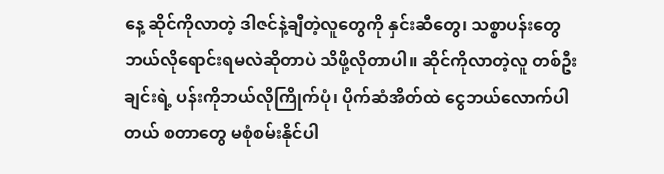နေ့ ဆိုင်ကိုလာတဲ့ ဒါဇင်နဲ့ချီတဲ့လူတွေကို နှင်းဆီတွေ၊ သစ္စာပန်းတွေ ဘယ်လိုရောင်းရမလဲဆိုတာပဲ သိဖို့လိုတာပါ။ ဆိုင်ကိုလာတဲ့လူ တစ်ဦးချင်းရဲ့ ပန်းကိုဘယ်လိုကြိုက်ပုံ၊ ပိုက်ဆံအိတ်ထဲ ငွေဘယ်လောက်ပါတယ် စတာတွေ မစုံစမ်းနိုင်ပါ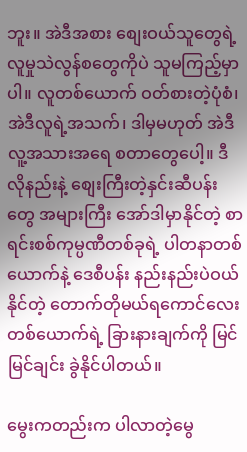ဘူး။ အဲဒီအစား စျေးဝယ်သူတွေရဲ့ လူမှုသဲလွန်စတွေကိုပဲ သူမကြည့်မှာပါ။ လူတစ်ယောက် ဝတ်စားတဲ့ပုံစံ၊ အဲဒီလူရဲ့အသက်၊ ဒါမှမဟုတ် အဲဒီလူ့အသားအရေ စတာတွေပေါ့။ ဒီလိုနည်းနဲ့ စျေးကြီးတဲ့နှင်းဆီပန်းတွေ အများကြီး အော်ဒါမှာနိုင်တဲ့ စာရင်းစစ်ကုမ္ပဏီတစ်ခုရဲ့ ပါတနာတစ်ယောက်နဲ့ ဒေစီပန်း နည်းနည်းပဲဝယ်နိုင်တဲ့ တောက်တိုမယ်ရကောင်လေးတစ်ယောက်ရဲ့ ခြားနားချက်ကို မြင်မြင်ချင်း ခွဲနိုင်ပါတယ်။

မွေးကတည်းက ပါလာတဲ့မွေ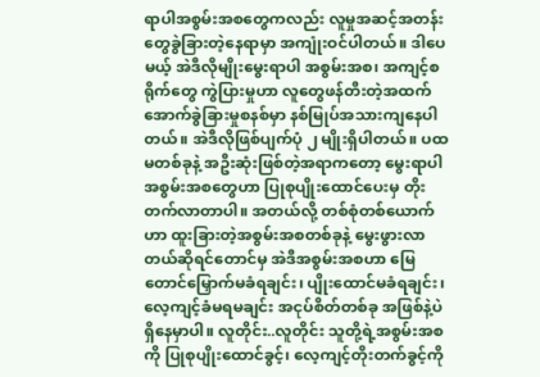ရာပါအစွမ်းအစတွေကလည်း လူမှုအဆင့်အတန်းတွေခွဲခြားတဲ့နေရာမှာ အကျုံးဝင်ပါတယ်။ ဒါပေမယ့် အဲဒီလိုမျိုးမွေးရာပါ အစွမ်းအစ၊ အကျင့်စရိုက်တွေ ကွဲပြားမှုဟာ လူတွေဖန်တီးတဲ့အထက်အောက်ခွဲခြားမှုစနစ်မှာ နစ်မြုပ်အသားကျနေပါတယ်။ အဲဒီလိုဖြစ်ပျက်ပုံ ၂ မျိုးရှိပါတယ်။ ပထမတစ်ခုနဲ့ အဦးဆုံးဖြစ်တဲ့အရာကတော့ မွေးရာပါအစွမ်းအစတွေဟာ ပြုစုပျိုးထောင်ပေးမှ တိုးတက်လာတာပါ။ အတယ်လို့ တစ်စုံတစ်ယောက်ဟာ ထူးခြားတဲ့အစွမ်းအစတစ်ခုနဲ့ မွေးဖွားလာတယ်ဆိုရင်တောင်မှ အဲဒီအစွမ်းအစဟာ မြေတောင်မြှောက်မခံရချင်း၊ ပျိုးထောင်မခံရချင်း၊ လေ့ကျင့်ခံမရမချင်း အငုပ်စိတ်တစ်ခု အဖြစ်နဲ့ပဲ ရှိနေမှာပါ။ လူတိုင်း..လူတိုင်း သူတို့ရဲ့အစွမ်းအစကို ပြုစုပျိုးထောင်ခွင့်၊ လေ့ကျင့်တိုးတက်ခွင့်ကို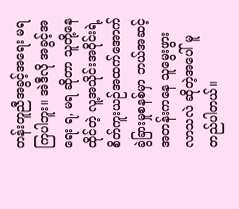တန်းတူညီအခွင့်အရေး မရကြပါဘူး။ အဲဒီလို အခွင့်အရေး ရ, မရ ဆိုတာ သူတို့နေထိုင်တဲ့ လူ့အသိုင်းအဝိုင်းရဲ့ စိတ်ကူးယဉ်အထက်အောက်ခွဲခြားမှုစနစ်မှာ ဘယ်အဆင့်အတန်းကနေ သူမွေးဖွားလာသလဲ ဆိုတဲ့အပေါ် မူတည်ပါတယ်။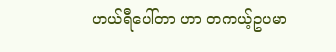ဟယ်ရီပေါ်တာ ဟာ တကယ့်ဥပမာ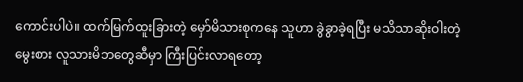ကောင်းပါပဲ။ ထက်မြက်ထူးခြားတဲ့ မှော်မိသားစုကနေ သူဟာ ခွဲခွာခဲ့ရပြီး မသိသာဆိုးဝါးတဲ့ မွေးစား လူသားမိဘတွေဆီမှာ ကြီးပြင်းလာရတော့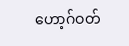ဟော့ဂ်ဝတ်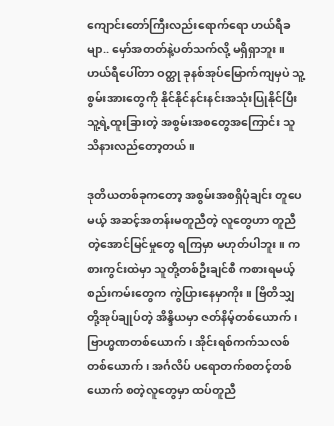ကျောင်းတော်ကြီးလည်းရောက်ရော ဟယ်ရီခမျာ.. မှော်အတတ်နဲ့ပတ်သက်လို့ မရှိရှာဘူး။ ဟယ်ရီပေါ်တာ ဝတ္ထု ခုနစ်အုပ်မြောက်ကျမှပဲ သူ့စွမ်းအားတွေကို နိုင်နိုင်နင်းနင်းအသုံးပြုနိုင်ပြီး သူ့ရဲ့ထူးခြားတဲ့ အစွမ်းအစတွေအကြောင်း သူသိနားလည်တော့တယ်။

ဒုတိယတစ်ခုကတော့ အစွမ်းအစရှိပုံချင်း တူပေမယ့် အဆင့်အတန်းမတူညီတဲ့ လူတွေဟာ တူညီတဲ့အောင်မြင်မှုတွေ ရကြမှာ မဟုတ်ပါဘူး။ ကစားကွင်းထဲမှာ သူတို့တစ်ဦးချင်စီ ကစားရမယ့် စည်းကမ်းတွေက ကွဲပြားနေမှာကိုး။ ဗြိတိသျှတို့အုပ်ချုပ်တဲ့ အိန္ဒိယမှာ ဇတ်နိမ့်တစ်ယောက်၊ ဗြာဟ္မဏတစ်ယောက်၊ အိုင်းရစ်ကက်သလစ်တစ်ယောက်၊ အင်္ဂလိပ် ပရောတက်စတင့်တစ်ယောက် စတဲ့လူတွေမှာ ထပ်တူညီ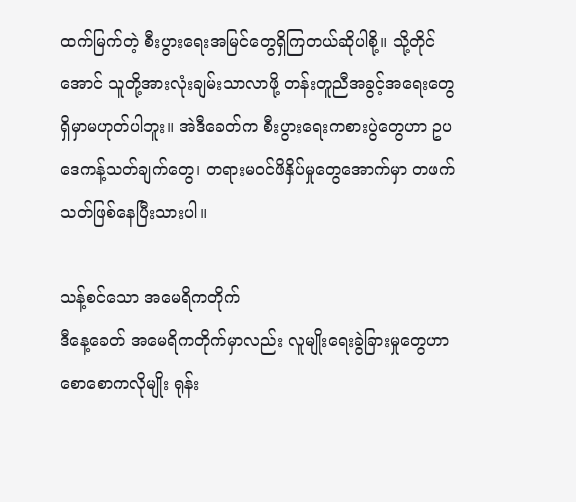ထက်မြက်တဲ့ စီးပွားရေးအမြင်တွေရှိကြတယ်ဆိုပါစို့။ သို့တိုင်အောင် သူတို့အားလုံးချမ်းသာလာဖို့ တန်းတူညီအခွင့်အရေးတွေ ရှိမှာမဟုတ်ပါဘူး။ အဲဒီခေတ်က စီးပွားရေးကစားပွဲတွေဟာ ဥပဒေကန့်သတ်ချက်တွေ၊ တရားမဝင်ဖိနှိပ်မှုတွေအောက်မှာ တဖက်သတ်ဖြစ်နေပြီးသားပါ။

သန့်စင်သော အမေရိကတိုက်
ဒီနေ့ခေတ် အမေရိကတိုက်မှာလည်း လူမျိုးရေးခွဲခြားမှုတွေဟာ စောစောကလိုမျိုး ရုန်း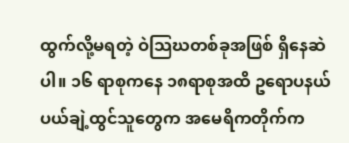ထွက်လို့မရတဲ့ ဝဲသြဃတစ်ခုအဖြစ် ရှိနေဆဲပါ။ ၁၆ ရာစုကနေ ၁၈ရာစုအထိ ဥရောပနယ်ပယ်ချဲ့ထွင်သူတွေက အမေရိကတိုက်က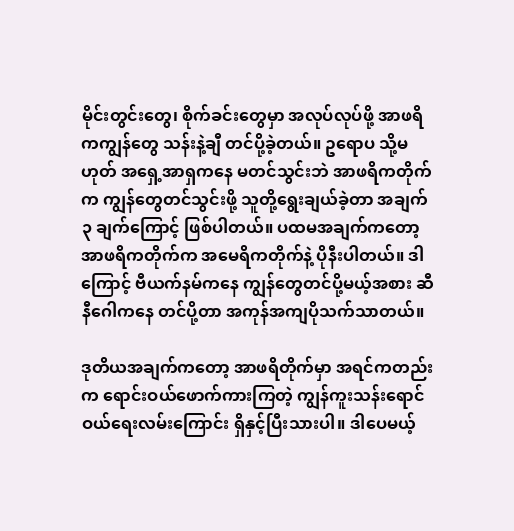မိုင်းတွင်းတွေ၊ စိုက်ခင်းတွေမှာ အလုပ်လုပ်ဖို့ အာဖရိကကျွန်တွေ သန်းနဲ့ချီ တင်ပို့ခဲ့တယ်။ ဥရောပ သို့မဟုတ် အရှေ့အာရှကနေ မတင်သွင်းဘဲ အာဖရိကတိုက်က ကျွန်တွေတင်သွင်းဖို့ သူတို့ရွေးချယ်ခဲ့တာ အချက် ၃ ချက်ကြောင့် ဖြစ်ပါတယ်။ ပထမအချက်ကတော့ အာဖရိကတိုက်က အမေရိကတိုက်နဲ့ ပိုနီးပါတယ်။ ဒါကြောင့် ဗီယက်နမ်ကနေ ကျွန်တွေတင်ပို့မယ့်အစား ဆီနီဂေါကနေ တင်ပို့တာ အကုန်အကျပိုသက်သာတယ်။

ဒုတိယအချက်ကတော့ အာဖရိတိုက်မှာ အရင်ကတည်းက ရောင်းဝယ်ဖောက်ကားကြတဲ့ ကျွန်ကူးသန်းရောင်ဝယ်ရေးလမ်းကြောင်း ရှိနှင့်ပြီးသားပါ။ ဒါပေမယ့်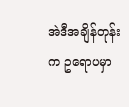အဲဒီအချိန်တုန်းက ဥရောပမှာ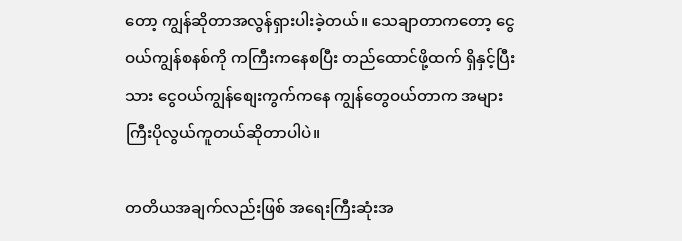တော့ ကျွန်ဆိုတာအလွန်ရှားပါးခဲ့တယ်။ သေချာတာကတော့ ငွေဝယ်ကျွန်စနစ်ကို ကကြီးကနေစပြီး တည်ထောင်ဖို့ထက် ရှိနှင့်ပြီးသား ငွေဝယ်ကျွန်စျေးကွက်ကနေ ကျွန်တွေဝယ်တာက အများကြီးပိုလွယ်ကူတယ်ဆိုတာပါပဲ။

တတိယအချက်လည်းဖြစ် အရေးကြီးဆုံးအ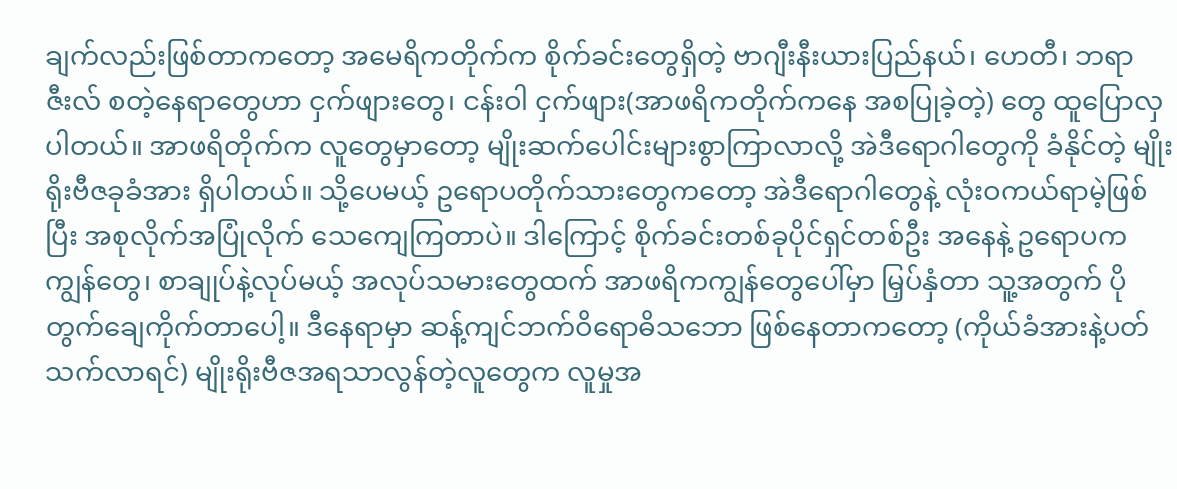ချက်လည်းဖြစ်တာကတော့ အမေရိကတိုက်က စိုက်ခင်းတွေရှိတဲ့ ဗာဂျီးနီးယားပြည်နယ်၊ ဟေတီ၊ ဘရာဇီးလ် စတဲ့နေရာတွေဟာ ငှက်ဖျားတွေ၊ ငန်းဝါ ငှက်ဖျား(အာဖရိကတိုက်ကနေ အစပြုခဲ့တဲ့) တွေ ထူပြောလှပါတယ်။ အာဖရိတိုက်က လူတွေမှာတော့ မျိုးဆက်ပေါင်းများစွာကြာလာလို့ အဲဒီရောဂါတွေကို ခံနိုင်တဲ့ မျိုးရိုးဗီဇခုခံအား ရှိပါတယ်။ သို့ပေမယ့် ဥရောပတိုက်သားတွေကတော့ အဲဒီရောဂါတွေနဲ့ လုံးဝကယ်ရာမဲ့ဖြစ်ပြီး အစုလိုက်အပြုံလိုက် သေကျေကြတာပဲ။ ဒါကြောင့် စိုက်ခင်းတစ်ခုပိုင်ရှင်တစ်ဦး အနေနဲ့ ဥရောပကကျွန်တွေ၊ စာချုပ်နဲ့လုပ်မယ့် အလုပ်သမားတွေထက် အာဖရိကကျွန်တွေပေါ်မှာ မြှပ်နှံတာ သူ့အတွက် ပိုတွက်ချေကိုက်တာပေါ့။ ဒီနေရာမှာ ဆန့်ကျင်ဘက်ဝိရောဓိသဘော ဖြစ်နေတာကတော့ (ကိုယ်ခံအားနဲ့ပတ်သက်လာရင်) မျိုးရိုးဗီဇအရသာလွန်တဲ့လူတွေက လူမှုအ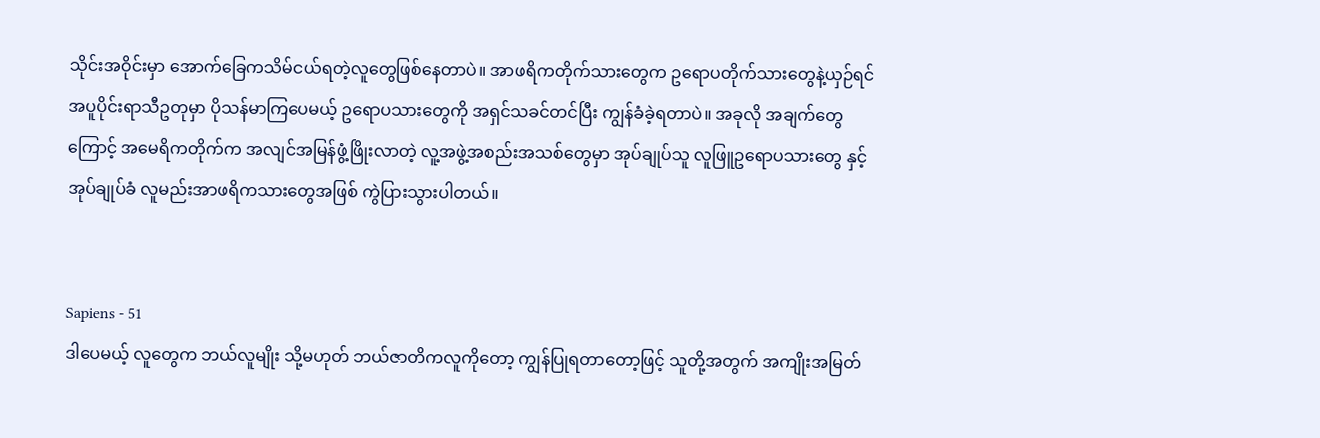သိုင်းအဝိုင်းမှာ အောက်ခြေကသိမ်ငယ်ရတဲ့လူတွေဖြစ်နေတာပဲ။ အာဖရိကတိုက်သားတွေက ဥရောပတိုက်သားတွေနဲ့ယှဉ်ရင် အပူပိုင်းရာသီဥတုမှာ ပိုသန်မာကြပေမယ့် ဥရောပသားတွေကို အရှင်သခင်တင်ပြီး ကျွန်ခံခဲ့ရတာပဲ။ အခုလို အချက်တွေကြောင့် အမေရိကတိုက်က အလျင်အမြန်ဖွံ့ဖြိုးလာတဲ့ လူ့အဖွဲ့အစည်းအသစ်တွေမှာ အုပ်ချုပ်သူ လူဖြူဥရောပသားတွေ နှင့် အုပ်ချုပ်ခံ လူမည်းအာဖရိကသားတွေအဖြစ် ကွဲပြားသွားပါတယ်။


Sapiens - 51
ဒါပေမယ့် လူတွေက ဘယ်လူမျိုး သို့မဟုတ် ဘယ်ဇာတိကလူကိုတော့ ကျွန်ပြုရတာတော့ဖြင့် သူတို့အတွက် အကျိုးအမြတ်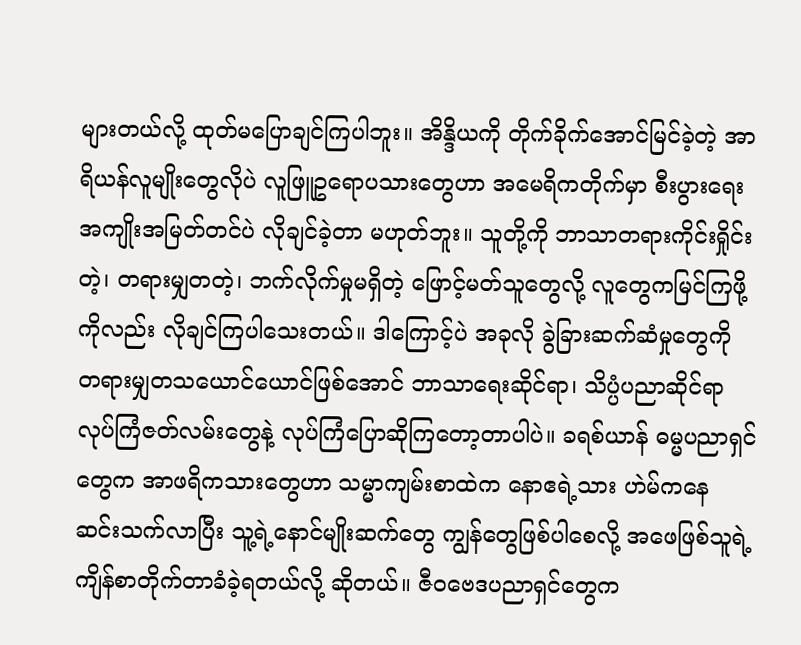များတယ်လို့ ထုတ်မပြောချင်ကြပါဘူး။ အိန္ဒိယကို တိုက်ခိုက်အောင်မြင်ခဲ့တဲ့ အာရိယန်လူမျိုးတွေလိုပဲ လူဖြူဥရောပသားတွေဟာ အမေရိကတိုက်မှာ စီးပွားရေးအကျိုးအမြတ်တင်ပဲ လိုချင်ခဲ့တာ မဟုတ်ဘူး။ သူတို့ကို ဘာသာတရားကိုင်းရှိုင်းတဲ့၊ တရားမျှတတဲ့၊ ဘက်လိုက်မှုမရှိတဲ့ ဖြောင့်မတ်သူတွေလို့ လူတွေကမြင်ကြဖို့ကိုလည်း လိုချင်ကြပါသေးတယ်။ ဒါကြောင့်ပဲ အခုလို ခွဲခြားဆက်ဆံမှုတွေကို တရားမျှတသယောင်ယောင်ဖြစ်အောင် ဘာသာရေးဆိုင်ရာ၊ သိပ္ပံပညာဆိုင်ရာ လုပ်ကြံဇတ်လမ်းတွေနဲ့ လုပ်ကြံပြောဆိုကြတော့တာပါပဲ။ ခရစ်ယာန် ဓမ္မပညာရှင်တွေက အာဖရိကသားတွေဟာ သမ္မာကျမ်းစာထဲက နောဧရဲ့သား ဟဲမ်ကနေ ဆင်းသက်လာပြီး သူ့ရဲ့နောင်မျိုးဆက်တွေ ကျွန်တွေဖြစ်ပါစေလို့ အဖေဖြစ်သူရဲ့ ကျိန်စာတိုက်တာခံခဲ့ရတယ်လို့ ဆိုတယ်။ ဇီဝဗေဒပညာရှင်တွေက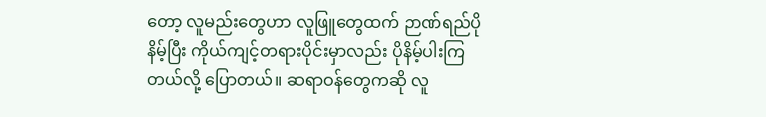တော့ လူမည်းတွေဟာ လူဖြူတွေထက် ဉာဏ်ရည်ပိုနိမ့်ပြီး ကိုယ်ကျင့်တရားပိုင်းမှာလည်း ပိုနိမ့်ပါးကြတယ်လို့ ပြောတယ်။ ဆရာဝန်တွေကဆို လူ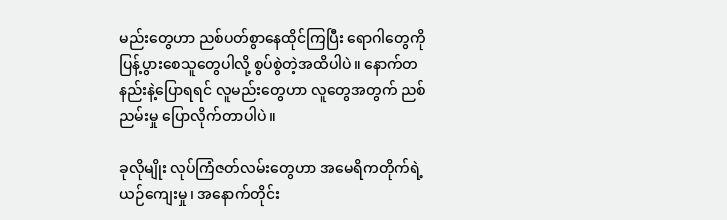မည်းတွေဟာ ညစ်ပတ်စွာနေထိုင်ကြပြီး ရောဂါတွေကို ပြန့်ပွားစေသူတွေပါလို့ စွပ်စွဲတဲ့အထိပါပဲ။ နောက်တနည်းနဲ့ပြောရရင် လူမည်းတွေဟာ လူတွေအတွက် ညစ်ညမ်းမှု ပြောလိုက်တာပါပဲ။

ခုလိုမျိုး လုပ်ကြံဇတ်လမ်းတွေဟာ အမေရိကတိုက်ရဲ့ ယဉ်ကျေးမှု၊ အနောက်တိုင်း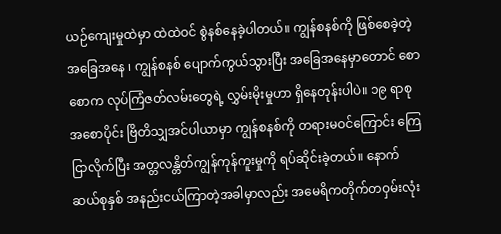ယဉ်ကျေးမှုထဲမှာ ထဲထဲဝင် စွဲနစ်နေခဲ့ပါတယ်။ ကျွန်စနစ်ကို ဖြစ်စေခဲ့တဲ့အခြေအနေ ၊ ကျွန်စနစ် ပျောက်ကွယ်သွားပြီး အခြေအနေမှာတောင် စောစောက လုပ်ကြံဇတ်လမ်းတွေရဲ့ လွှမ်းမိုးမှုဟာ ရှိနေတုန်းပါပဲ။ ၁၉ ရာစုအစောပိုင်း ဗြိတိသျှအင်ပါယာမှာ ကျွန်စနစ်ကို တရားမဝင်ကြောင်း ကြေငြာလိုက်ပြီး အတ္တလန္တိတ်ကျွန်ကုန်ကူးမှုကို ရပ်ဆိုင်းခဲ့တယ်။ နောက်ဆယ်စုနှစ် အနည်းငယ်ကြာတဲ့အခါမှာလည်း အမေရိကတိုက်တဝှမ်းလုံး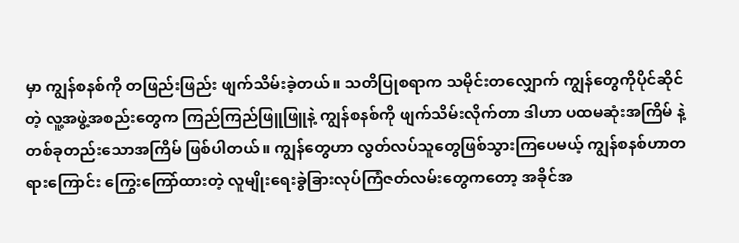မှာ ကျွန်စနစ်ကို တဖြည်းဖြည်း ဖျက်သိမ်းခဲ့တယ်။ သတိပြုစရာက သမိုင်းတလျှောက် ကျွန်တွေကိုပိုင်ဆိုင်တဲ့ လူ့အဖွဲ့အစည်းတွေက ကြည်ကြည်ဖြူဖြူနဲ့ ကျွန်စနစ်ကို ဖျက်သိမ်းလိုက်တာ ဒါဟာ ပထမဆုံးအကြိမ် နဲ့ တစ်ခုတည်းသောအကြိမ် ဖြစ်ပါတယ်။ ကျွန်တွေဟာ လွတ်လပ်သူတွေဖြစ်သွားကြပေမယ့် ကျွန်စနစ်ဟာတရားကြောင်း ကြွေးကြော်ထားတဲ့ လူမျိုးရေးခွဲခြားလုပ်ကြံဇတ်လမ်းတွေကတော့ အခိုင်အ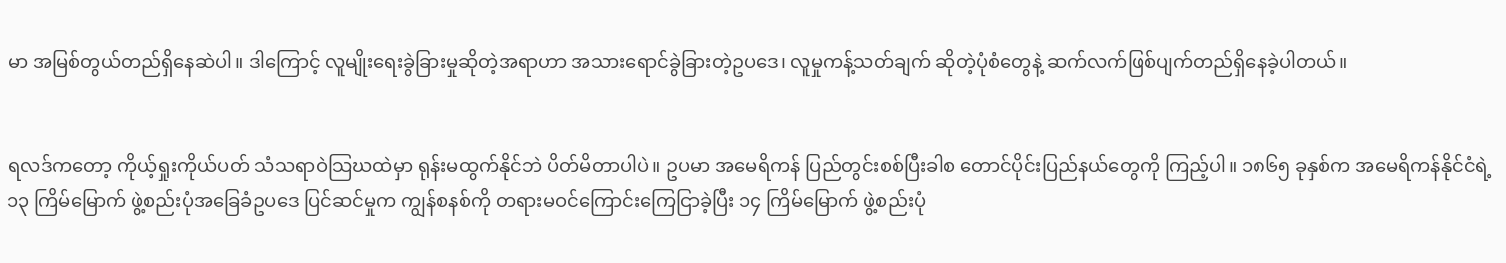မာ အမြစ်တွယ်တည်ရှိနေဆဲပါ။ ဒါကြောင့် လူမျိုးရေးခွဲခြားမှုဆိုတဲ့အရာဟာ အသားရောင်ခွဲခြားတဲ့ဥပဒေ၊ လူမှုကန့်သတ်ချက် ဆိုတဲ့ပုံစံတွေနဲ့ ဆက်လက်ဖြစ်ပျက်တည်ရှိနေခဲ့ပါတယ်။


ရလဒ်ကတော့ ကိုယ့်ရှုးကိုယ်ပတ် သံသရာဝဲသြဃထဲမှာ ရုန်းမထွက်နိုင်ဘဲ ပိတ်မိတာပါပဲ။ ဥပမာ အမေရိကန် ပြည်တွင်းစစ်ပြီးခါစ တောင်ပိုင်းပြည်နယ်တွေကို ကြည့်ပါ။ ၁၈၆၅ ခုနှစ်က အမေရိကန်နိုင်ငံရဲ့ ၁၃ ကြိမ်မြောက် ဖွဲ့စည်းပုံအခြေခံဥပဒေ ပြင်ဆင်မှုက ကျွန်စနစ်ကို တရားမဝင်ကြောင်းကြေငြာခဲ့ပြီး ၁၄ ကြိမ်မြောက် ဖွဲ့စည်းပုံ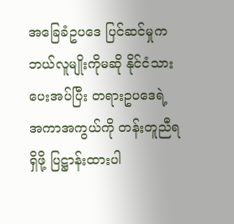အခြေခံဥပဒေ ပြင်ဆင်မှုက ဘယ်လူမျိုးကိုမဆို နိုင်ငံသားပေးအပ်ပြီး တရားဥပဒေရဲ့အကာအကွယ်ကို တန်းတူညီရရှိဖို့ ပြဋ္ဌာန်းထားပါ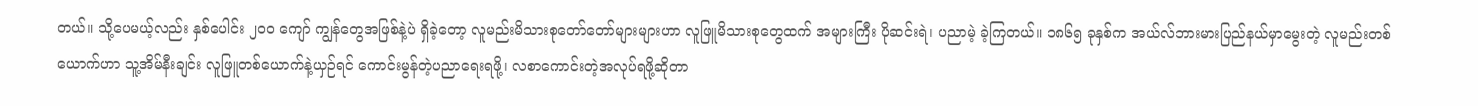တယ်။ သို့ပေမယ့်လည်း နှစ်ပေါင်း ၂၀၀ ကျော် ကျွန်တွေအဖြစ်နဲ့ပဲ ရှိခဲ့တော့ လူမည်းမိသားစုတော်တော်များများဟာ လူဖြူမိသားစုတွေထက် အများကြီး ပိုဆင်းရဲ၊ ပညာမဲ့ ခဲ့ကြတယ်။ ၁၈၆၅ ခုနှစ်က အယ်လ်ဘားမားပြည်နယ်မှာမွေးတဲ့ လူမည်းတစ်ယောက်ဟာ သူ့အိမ်နီးချင်း လူဖြူတစ်ယောက်နဲ့ယှဉ်ရင် ကောင်းမွန်တဲ့ပညာရေးရဖို့၊ လစာကောင်းတဲ့အလုပ်ရဖို့ဆိုတာ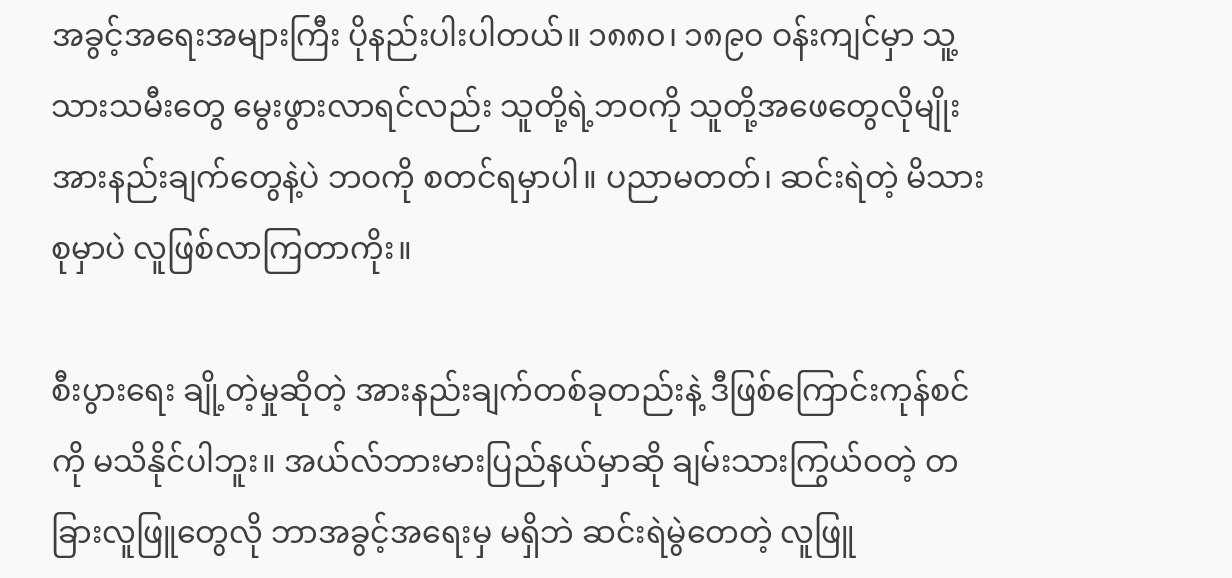အခွင့်အရေးအများကြီး ပိုနည်းပါးပါတယ်။ ၁၈၈၀၊ ၁၈၉၀ ဝန်းကျင်မှာ သူ့သားသမီးတွေ မွေးဖွားလာရင်လည်း သူတို့ရဲ့ဘဝကို သူတို့အဖေတွေလိုမျိုး အားနည်းချက်တွေနဲ့ပဲ ဘဝကို စတင်ရမှာပါ။ ပညာမတတ်၊ ဆင်းရဲတဲ့ မိသားစုမှာပဲ လူဖြစ်လာကြတာကိုး။

စီးပွားရေး ချို့တဲ့မှုဆိုတဲ့ အားနည်းချက်တစ်ခုတည်းနဲ့ ဒီဖြစ်ကြောင်းကုန်စင်ကို မသိနိုင်ပါဘူး။ အယ်လ်ဘားမားပြည်နယ်မှာဆို ချမ်းသားကြွယ်ဝတဲ့ တခြားလူဖြူတွေလို ဘာအခွင့်အရေးမှ မရှိဘဲ ဆင်းရဲမွဲတေတဲ့ လူဖြူ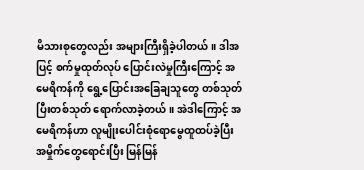မိသားစုတွေလည်း အများကြီးရှိခဲ့ပါတယ်။ ဒါအပြင့် စက်မှုထုတ်လုပ် ပြောင်းလဲမှုကြီးကြောင့် အမေရိကန်ကို ရွေ့ပြောင်းအခြေချသူတွေ တစ်သုတ်ပြီးတစ်သုတ် ရောက်လာခဲ့တယ်။ အဲဒါကြောင့် အမေရိကန်ဟာ လူမျိုးပေါင်းစုံရောမွေထူထပ်ခဲ့ပြီး အမှိုက်တွေရောင်းပြီး မြန်မြန်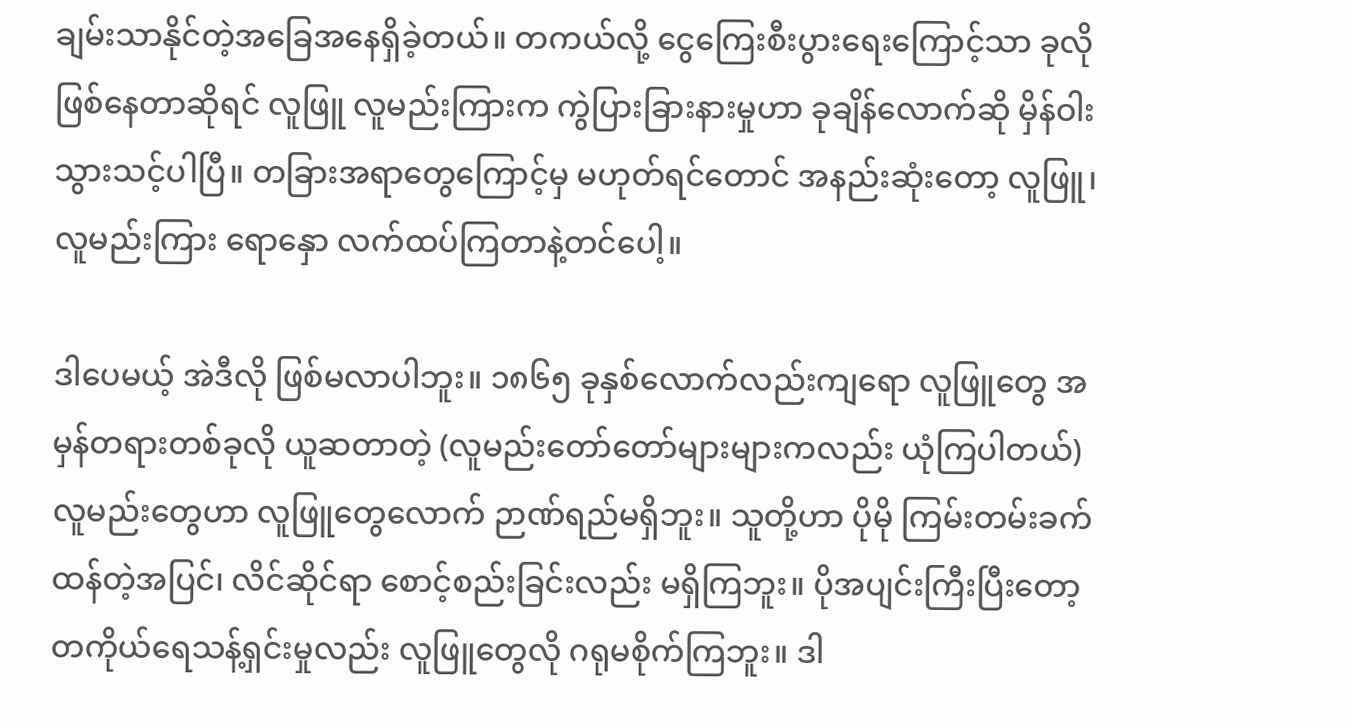ချမ်းသာနိုင်တဲ့အခြေအနေရှိခဲ့တယ်။ တကယ်လို့ ငွေကြေးစီးပွားရေးကြောင့်သာ ခုလိုဖြစ်နေတာဆိုရင် လူဖြူ လူမည်းကြားက ကွဲပြားခြားနားမှုဟာ ခုချိန်လောက်ဆို မှိန်ဝါးသွားသင့်ပါပြီ။ တခြားအရာတွေကြောင့်မှ မဟုတ်ရင်တောင် အနည်းဆုံးတော့ လူဖြူ၊လူမည်းကြား ရောနှော လက်ထပ်ကြတာနဲ့တင်ပေါ့။

ဒါပေမယ့် အဲဒီလို ဖြစ်မလာပါဘူး။ ၁၈၆၅ ခုနှစ်လောက်လည်းကျရော လူဖြူတွေ အမှန်တရားတစ်ခုလို ယူဆတာတဲ့ (လူမည်းတော်တော်များများကလည်း ယုံကြပါတယ်) လူမည်းတွေဟာ လူဖြူတွေလောက် ဉာဏ်ရည်မရှိဘူး။ သူတို့ဟာ ပိုမို ကြမ်းတမ်းခက်ထန်တဲ့အပြင်၊ လိင်ဆိုင်ရာ စောင့်စည်းခြင်းလည်း မရှိကြဘူး။ ပိုအပျင်းကြီးပြီးတော့ တကိုယ်ရေသန့်ရှင်းမှုလည်း လူဖြူတွေလို ဂရုမစိုက်ကြဘူး။ ဒါ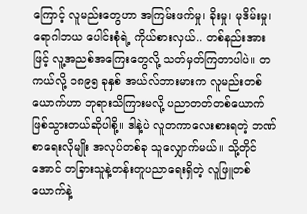ကြောင့် လူမည်းတွေဟာ အကြမ်းဖက်မှု၊ ခိုးမှု၊ မုဒိမ်းမှု၊ ရောဂါဘယ ပေါင်းစုံရဲ့ ကိုယ်စားလှယ်.. တစ်နည်းအားဖြင့် လူ့အညစ်အကြေးတွေလို့ သတ်မှတ်ကြတာပါပဲ။ တကယ်လို့ ၁၈၉၅ ခုနှစ် အယ်လ်ဘားမားက လူမည်းတစ်ယောက်ဟာ ဘုရားသိကြားမလို့ ပညာတတ်တစ်ယောက် ဖြစ်သွားတယ်ဆိုပါစို့။ ဒါနဲ့ပဲ လူတကာလေးစားရတဲ့ ဘဏ်စာရေးလိုမျိုး အလုပ်တစ်ခု သူလျှောက်မယ်။ သို့တိုင်အောင် တခြားသူနဲ့တန်းတူပညာရေးရှိတဲ့ လူဖြူတစ်ယောက်နဲ့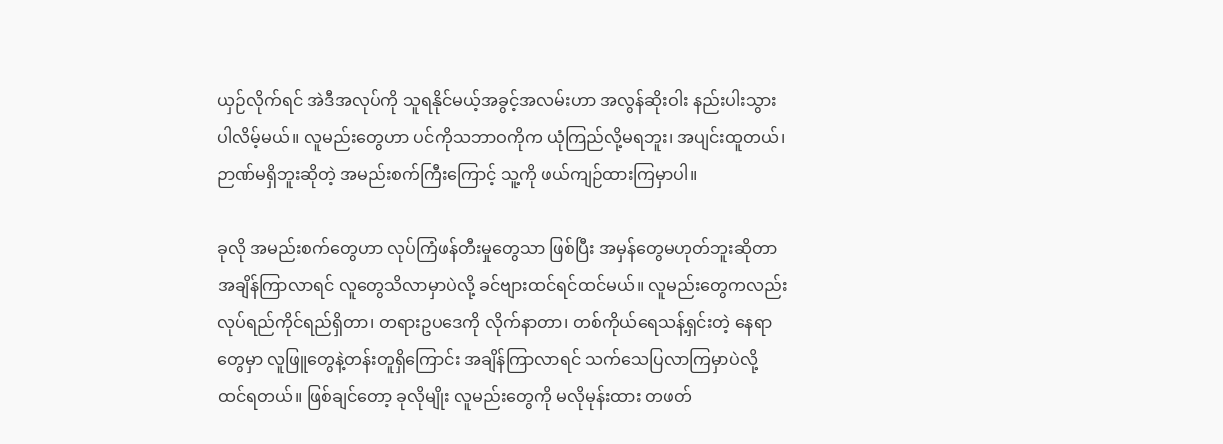ယှဉ်လိုက်ရင် အဲဒီအလုပ်ကို သူရနိုင်မယ့်အခွင့်အလမ်းဟာ အလွန်ဆိုးဝါး နည်းပါးသွားပါလိမ့်မယ်။ လူမည်းတွေဟာ ပင်ကိုသဘာဝကိုက ယုံကြည်လို့မရဘူး၊ အပျင်းထူတယ်၊ ဉာဏ်မရှိဘူးဆိုတဲ့ အမည်းစက်ကြီးကြောင့် သူ့ကို ဖယ်ကျဉ်ထားကြမှာပါ။

ခုလို အမည်းစက်တွေဟာ လုပ်ကြံဖန်တီးမှုတွေသာ ဖြစ်ပြီး အမှန်တွေမဟုတ်ဘူးဆိုတာ အချိန်ကြာလာရင် လူတွေသိလာမှာပဲလို့ ခင်ဗျားထင်ရင်ထင်မယ်။ လူမည်းတွေကလည်း လုပ်ရည်ကိုင်ရည်ရှိတာ၊ တရားဥပဒေကို လိုက်နာတာ၊ တစ်ကိုယ်ရေသန့်ရှင်းတဲ့ နေရာတွေမှာ လူဖြူတွေနဲ့တန်းတူရှိကြောင်း အချိန်ကြာလာရင် သက်သေပြလာကြမှာပဲလို့ ထင်ရတယ်။ ဖြစ်ချင်တော့ ခုလိုမျိုး လူမည်းတွေကို မလိုမုန်းထား တဖတ်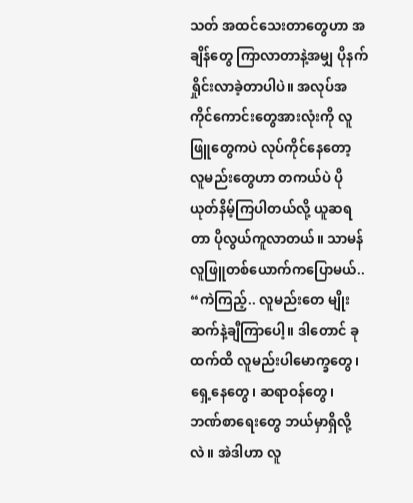သတ် အထင်သေးတာတွေဟာ အချိန်တွေ ကြာလာတာနဲ့အမျှ ပိုနက်ရှိုင်းလာခဲ့တာပါပဲ။ အလုပ်အကိုင်ကောင်းတွေအားလုံးကို လူဖြူတွေကပဲ လုပ်ကိုင်နေတော့ လူမည်းတွေဟာ တကယ်ပဲ ပိုယုတ်နိမ့်ကြပါတယ်လို့ ယူဆရတာ ပိုလွယ်ကူလာတယ်။ သာမန်လူဖြူတစ်ယောက်ကပြောမယ်.. “ကဲကြည့်.. လူမည်းတေ မျိုးဆက်နဲ့ချီကြာပေါ့။ ဒါတောင် ခုထက်ထိ လူမည်းပါမောက္ခတွေ၊ ရှေ့နေတွေ၊ ဆရာဝန်တွေ၊ ဘဏ်စာရေးတွေ ဘယ်မှာရှိလို့လဲ။ အဲဒါဟာ လူ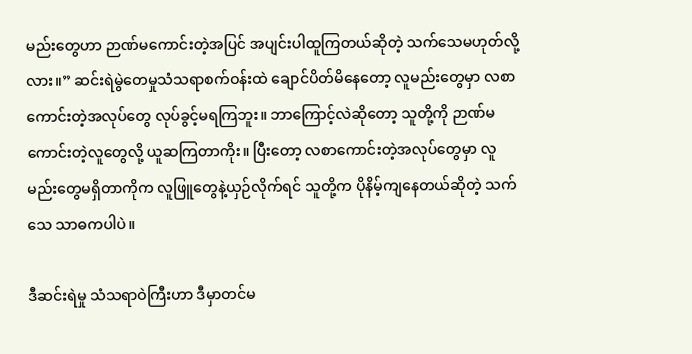မည်းတွေဟာ ဉာဏ်မကောင်းတဲ့အပြင် အပျင်းပါထူကြတယ်ဆိုတဲ့ သက်သေမဟုတ်လို့လား။” ဆင်းရဲမွဲတေမှုသံသရာစက်ဝန်းထဲ ချောင်ပိတ်မိနေတော့ လူမည်းတွေမှာ လစာကောင်းတဲ့အလုပ်တွေ လုပ်ခွင့်မရကြဘူး။ ဘာကြောင့်လဲဆိုတော့ သူတို့ကို ဉာဏ်မကောင်းတဲ့လူတွေလို့ ယူဆကြတာကိုး။ ပြီးတော့ လစာကောင်းတဲ့အလုပ်တွေမှာ လူမည်းတွေမရှိတာကိုက လူဖြူတွေနဲ့ယှဉ်လိုက်ရင် သူတို့က ပိုနိမ့်ကျနေတယ်ဆိုတဲ့ သက်သေ သာဓကပါပဲ။

ဒီဆင်းရဲမှု သံသရာဝဲကြီးဟာ ဒီမှာတင်မ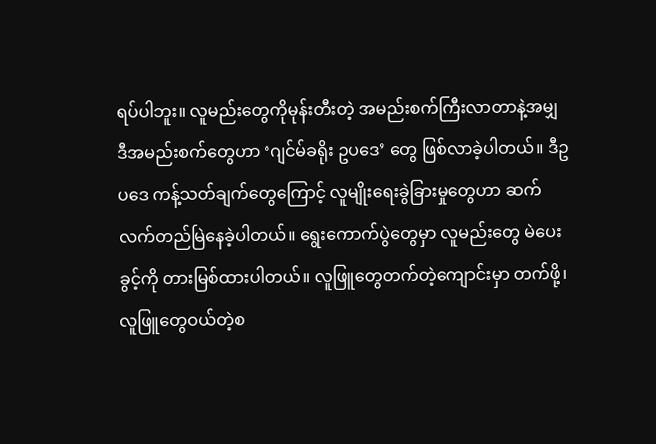ရပ်ပါဘူး။ လူမည်းတွေကိုမုန်းတီးတဲ့ အမည်းစက်ကြီးလာတာနဲ့အမျှ ဒီအမည်းစက်တွေဟာ ‘ဂျင်မ်ခရိုး ဥပဒေ’ တွေ ဖြစ်လာခဲ့ပါတယ်။ ဒီဥပဒေ ကန့်သတ်ချက်တွေကြောင့် လူမျိုးရေးခွဲခြားမှုတွေဟာ ဆက်လက်တည်မြဲနေခဲ့ပါတယ်။ ရွေးကောက်ပွဲတွေမှာ လူမည်းတွေ မဲပေးခွင့်ကို တားမြစ်ထားပါတယ်။ လူဖြူတွေတက်တဲ့ကျောင်းမှာ တက်ဖို့၊ လူဖြူတွေဝယ်တဲ့စ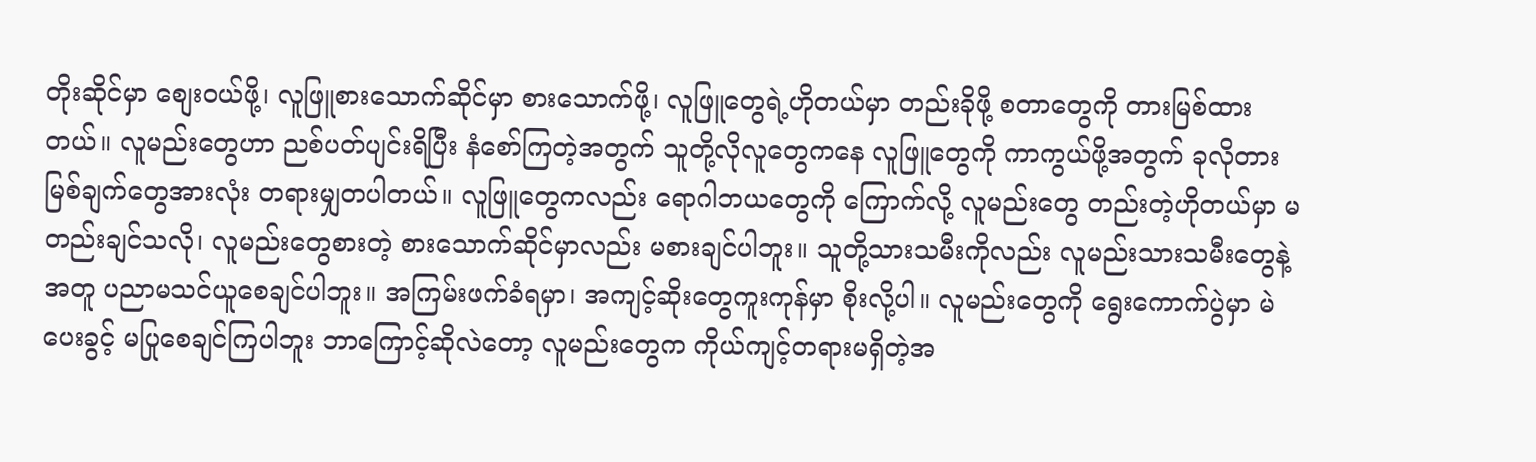တိုးဆိုင်မှာ စျေးဝယ်ဖို့၊ လူဖြူစားသောက်ဆိုင်မှာ စားသောက်ဖို့၊ လူဖြူတွေရဲ့ဟိုတယ်မှာ တည်းခိုဖို့ စတာတွေကို တားမြစ်ထားတယ်။ လူမည်းတွေဟာ ညစ်ပတ်ပျင်းရိပြီး နံစော်ကြတဲ့အတွက် သူတို့လိုလူတွေကနေ လူဖြူတွေကို ကာကွယ်ဖို့အတွက် ခုလိုတားမြစ်ချက်တွေအားလုံး တရားမျှတပါတယ်။ လူဖြူတွေကလည်း ရောဂါဘယတွေကို ကြောက်လို့ လူမည်းတွေ တည်းတဲ့ဟိုတယ်မှာ မတည်းချင်သလို၊ လူမည်းတွေစားတဲ့ စားသောက်ဆိုင်မှာလည်း မစားချင်ပါဘူး။ သူတို့သားသမီးကိုလည်း လူမည်းသားသမီးတွေနဲ့အတူ ပညာမသင်ယူစေချင်ပါဘူး။ အကြမ်းဖက်ခံရမှာ၊ အကျင့်ဆိုးတွေကူးကုန်မှာ စိုးလို့ပါ။ လူမည်းတွေကို ရွေးကောက်ပွဲမှာ မဲပေးခွင့် မပြုစေချင်ကြပါဘူး ဘာကြောင့်ဆိုလဲတော့ လူမည်းတွေက ကိုယ်ကျင့်တရားမရှိတဲ့အ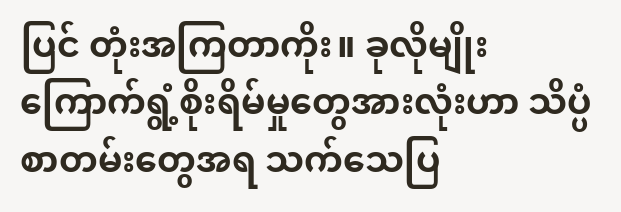ပြင် တုံးအကြတာကိုး။ ခုလိုမျိုး ကြောက်ရွံ့စိုးရိမ်မှုတွေအားလုံးဟာ သိပ္ပံစာတမ်းတွေအရ သက်သေပြ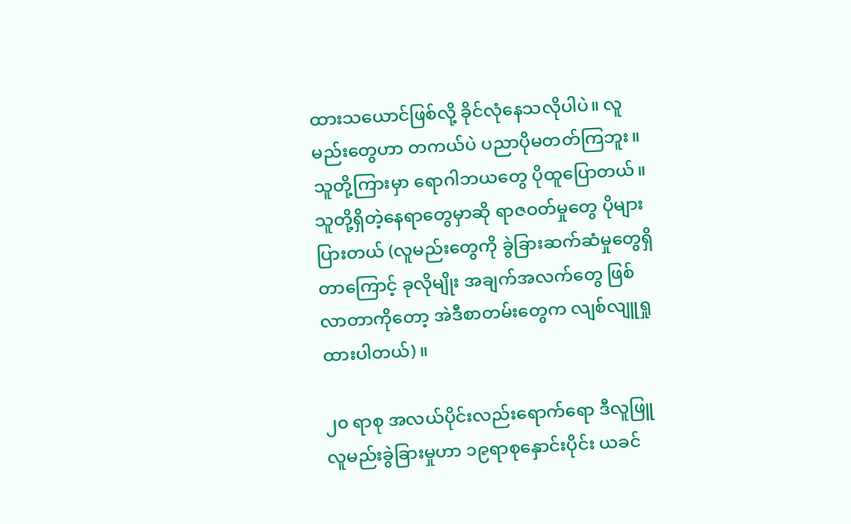ထားသယောင်ဖြစ်လို့ ခိုင်လုံနေသလိုပါပဲ။ လူမည်းတွေဟာ တကယ်ပဲ ပညာပိုမတတ်ကြဘူး။ သူတို့ကြားမှာ ရောဂါဘယတွေ ပိုထူပြောတယ်။ သူတို့ရှိတဲ့နေရာတွေမှာဆို ရာဇဝတ်မှုတွေ ပိုများပြားတယ် (လူမည်းတွေကို ခွဲခြားဆက်ဆံမှုတွေရှိတာကြောင့် ခုလိုမျိုး အချက်အလက်တွေ ဖြစ်လာတာကိုတော့ အဲဒီစာတမ်းတွေက လျစ်လျူရှုထားပါတယ်)။

၂၀ ရာစု အလယ်ပိုင်းလည်းရောက်ရော ဒီလူဖြူလူမည်းခွဲခြားမှုဟာ ၁၉ရာစုနှောင်းပိုင်း ယခင်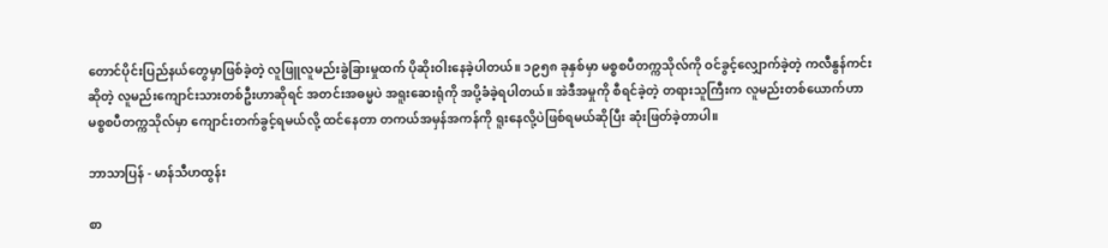တောင်ပိုင်းပြည်နယ်တွေမှာဖြစ်ခဲ့တဲ့ လူဖြူလူမည်းခွဲခြားမှုထက် ပိုဆိုးဝါးနေခဲ့ပါတယ်။ ၁၉၅၈ ခုနှစ်မှာ မစ္စစပီတက္ကသိုလ်ကို ဝင်ခွင့်လျှောက်ခဲ့တဲ့ ကလီနွန်ကင်းဆိုတဲ့ လူမည်းကျောင်းသားတစ်ဦးဟာဆိုရင် အတင်းအဓမ္မပဲ အရူးဆေးရုံကို အပို့ခံခဲ့ရပါတယ်။ အဲဒီအမှုကို စီရင်ခဲ့တဲ့ တရားသူကြီးက လူမည်းတစ်ယောက်ဟာ မစ္စစပီတက္ကသိုလ်မှာ ကျောင်းတက်ခွင့်ရမယ်လို့ ထင်နေတာ တကယ်အမှန်အကန်ကို ရူးနေလို့ပဲဖြစ်ရမယ်ဆိုပြီး ဆုံးဖြတ်ခဲ့တာပါ။

ဘာသာပြန် - မာန်သီဟထွန်း

စာ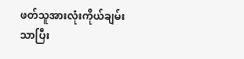ဖတ်သူအားလုံးကိုယ်ချမ်းသာပြီး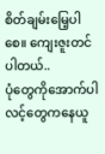စိတ်ချမ်းမြေ့ပါစေ။ ကျေးဇူးတင်ပါတယ်..
ပုံတွေကိုအောက်ပါလင့်တွေကနေယူ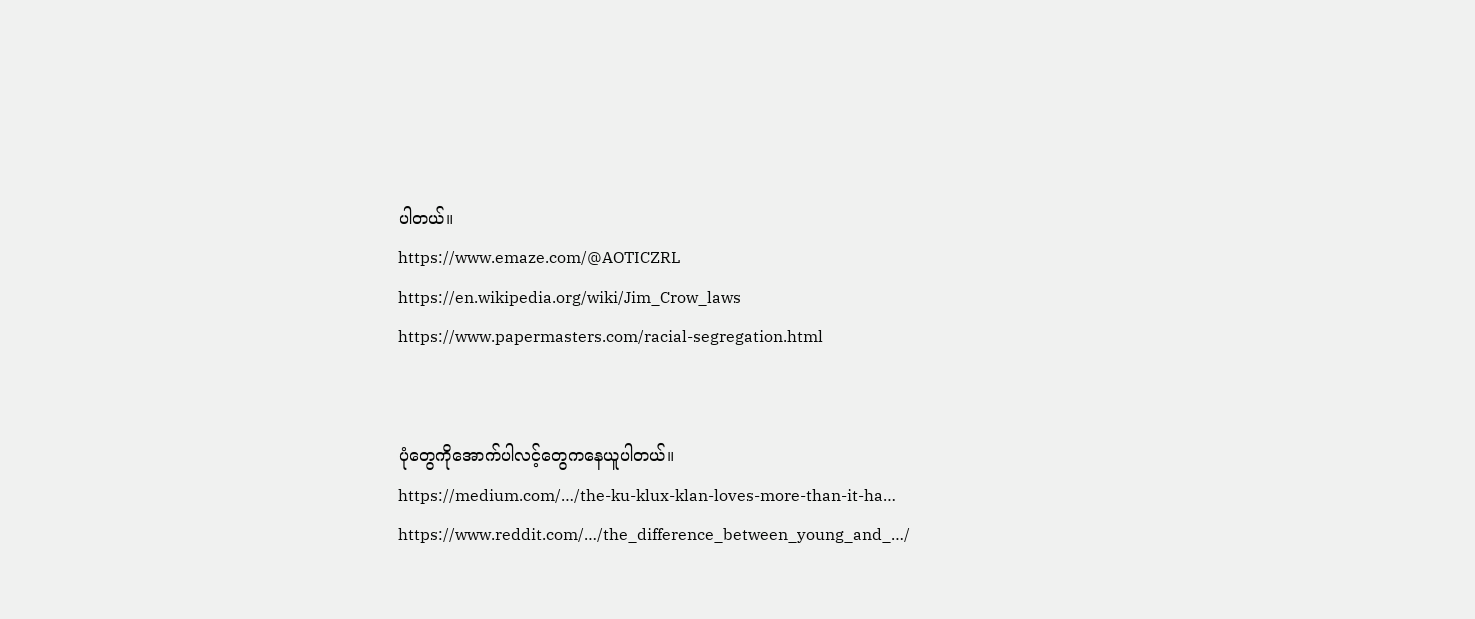ပါတယ်။
https://www.emaze.com/@AOTICZRL
https://en.wikipedia.org/wiki/Jim_Crow_laws
https://www.papermasters.com/racial-segregation.html


ပုံတွေကိုအောက်ပါလင့်တွေကနေယူပါတယ်။
https://medium.com/…/the-ku-klux-klan-loves-more-than-it-ha…
https://www.reddit.com/…/the_difference_between_young_and_…/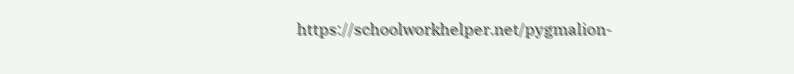https://schoolworkhelper.net/pygmalion-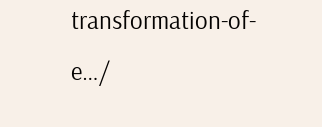transformation-of-e…/